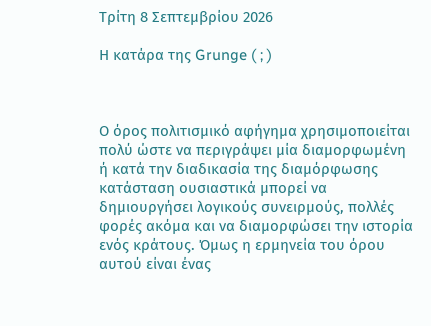Τρίτη 8 Σεπτεμβρίου 2026

Η κατάρα της Grunge ( ; )



Ο όρος πολιτισμικό αφήγημα χρησιμοποιείται πολύ ώστε να περιγράψει μία διαμορφωμένη ή κατά την διαδικασία της διαμόρφωσης κατάσταση ουσιαστικά μπορεί να δημιουργήσει λογικούς συνειρμούς, πολλές φορές ακόμα και να διαμορφώσει την ιστορία ενός κράτους. Όμως η ερμηνεία του όρου αυτού είναι ένας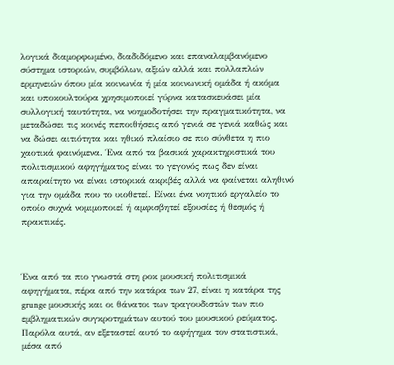λογικά διαμορφωμένο, διαδιδόμενο και επαναλαμβανόμενο σύστημα ιστοριών, συμβόλων, αξιών αλλά και πολλαπλών ερμηνειών όπου μία κοινωνία ή μία κοινωνική ομάδα ή ακόμα και υποκουλτούρα χρησιμοποιεί γύρνα κατασκευάσει μία συλλογική ταυτότητα, να νοημοδοτήσει την πραγματικότητα, να μεταδώσει τις κοινές πεποιθήσεις από γενιά σε γενιά καθώς και να δώσει αιτιότητα και ηθικό πλαίσιο σε πιο σύνθετα η πιο χαοτικά φαινόμενα. Ένα από τα βασικά χαρακτηριστικά του πολιτισμικού αφηγήματος είναι το γεγονός πως δεν είναι απαραίτητο να είναι ιστορικά ακριβές αλλά να φαίνεται αληθινό για την ομάδα που το υιοθετεί. Είναι ένα νοητικό εργαλείο το οποίο συχνά νομιμοποιεί ή αμφισβητεί εξουσίες ή θεσμός ή πρακτικές.



Ένα από τα πιο γνωστά στη ροκ μουσική πολιτισμικά αφηγήματα, πέρα από την κατάρα των 27, είναι η κατάρα της grunge μουσικής και οι θάνατοι των τραγουδιστών των πιο εμβληματικών συγκροτημάτων αυτού του μουσικού ρεύματος. Παρόλα αυτά, αν εξεταστεί αυτό το αφήγημα τον στατιστικά, μέσα από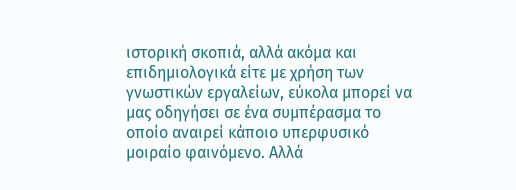ιστορική σκοπιά, αλλά ακόμα και επιδημιολογικά είτε με χρήση των γνωστικών εργαλείων, εύκολα μπορεί να μας οδηγήσει σε ένα συμπέρασμα το οποίο αναιρεί κάποιο υπερφυσικό μοιραίο φαινόμενο. Αλλά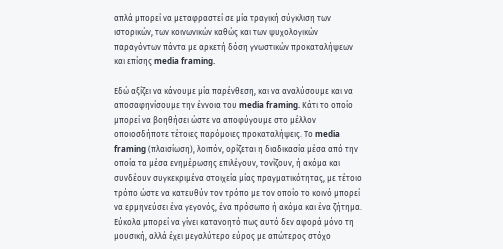απλά μπορεί να μεταφραστεί σε μία τραγική σύγκλιση των ιστορικών, των κοινωνικών καθώς και των ψυχολογικών παραγόντων πάντα με αρκετή δόση γνωστικών προκαταλήψεων και επίσης media framing.

Εδώ αξίζει να κάνουμε μία παρένθεση, και να αναλύσουμε και να αποσαφηνίσουμε την έννοια του media framing. Κάτι το οποίο μπορεί να βοηθήσει ώστε να αποφύγουμε στο μέλλον οποιοσδήποτε τέτοιες παρόμοιες προκαταλήψεις. Το media framing (πλαισίωση), λοιπόν, ορίζεται η διαδικασία μέσα από την οποία τα μέσα ενημέρωσης επιλέγουν, τονίζουν, ή ακόμα και συνδέουν συγκεκριμένα στοιχεία μίας πραγματικότητας, με τέτοιο τρόπο ώστε να κατευθύν τον τρόπο με τον οποίο το κοινό μπορεί να ερμηνεύσει ένα γεγονός, ένα πρόσωπο ή ακόμα και ένα ζήτημα. Εύκολα μπορεί να γίνει κατανοητό πως αυτό δεν αφορά μόνο τη μουσική, αλλά έχει μεγαλύτερο εύρος με απώτερος στόχο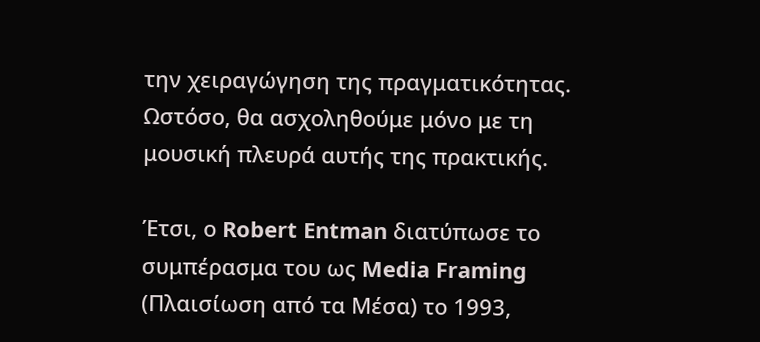την χειραγώγηση της πραγματικότητας. Ωστόσο, θα ασχοληθούμε μόνο με τη μουσική πλευρά αυτής της πρακτικής.

Έτσι, ο Robert Entman διατύπωσε το συμπέρασμα του ως Media Framing (Πλαισίωση από τα Μέσα) το 1993,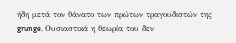ήδη μετά τον θάνατο των πρώτων τραγουδιστών της grunge. Ουσιαστικά η θεωρία του δεν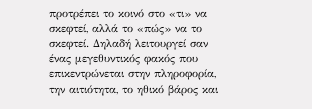προτρέπει το κοινό στο «τι» να σκεφτεί, αλλά το «πώς» να το σκεφτεί. Δηλαδή λειτουργεί σαν ένας μεγεθυντικός φακός που επικεντρώνεται στην πληροφορία, την αιτιότητα, το ηθικό βάρος και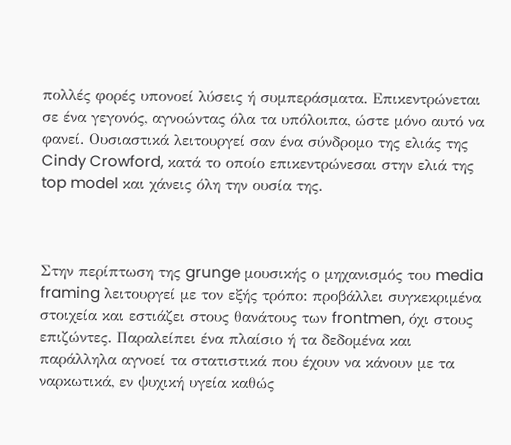πολλές φορές υπονοεί λύσεις ή συμπεράσματα. Επικεντρώνεται σε ένα γεγονός, αγνοώντας όλα τα υπόλοιπα, ώστε μόνο αυτό να φανεί. Ουσιαστικά λειτουργεί σαν ένα σύνδρομο της ελιάς της Cindy Crowford, κατά το οποίο επικεντρώνεσαι στην ελιά της top model και χάνεις όλη την ουσία της.



Στην περίπτωση της grunge μουσικής ο μηχανισμός του media framing λειτουργεί με τον εξής τρόπο: προβάλλει συγκεκριμένα στοιχεία και εστιάζει στους θανάτους των frontmen, όχι στους επιζώντες. Παραλείπει ένα πλαίσιο ή τα δεδομένα και παράλληλα αγνοεί τα στατιστικά που έχουν να κάνουν με τα ναρκωτικά, εν ψυχική υγεία καθώς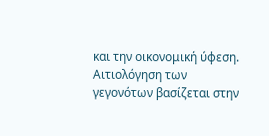και την οικονομική ύφεση. Αιτιολόγηση των γεγονότων βασίζεται στην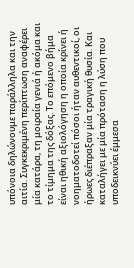υπόνοια δηλώνουμε παράλληλα και την αιτία. Συγκεκριμένη περίπτωση αναφέρει μία κατάρα, τη μοιραία γενιά ή ακόμα και το τίμημα της δόξας. Το επόμενο βήμα είναι ηθική αξιολόγηση η οποία κρίνει ή νοηματοδοτεί πόσοι ήταν αυθεντικοί, οι ήρωες διέπραξαν μία τραγική θυσία. Και καταλήγει με μία πρόταση η λύση που υποδεικνύει έμμεσα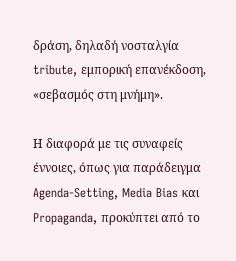δράση, δηλαδή νοσταλγία tribute, εμπορική επανέκδοση, «σεβασμός στη μνήμη».

Η διαφορά με τις συναφείς έννοιες, όπως για παράδειγμα Agenda-Setting, Media Bias και Propaganda, προκύπτει από το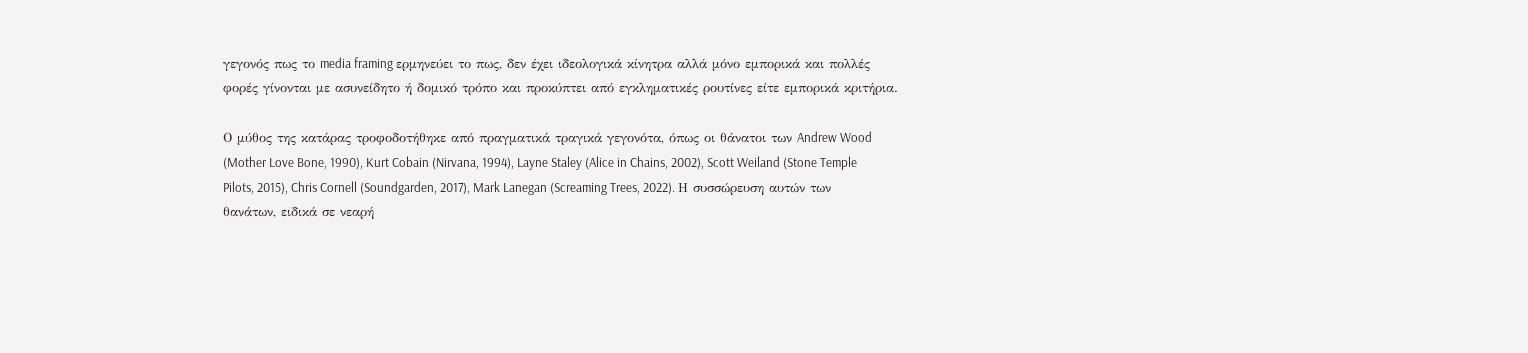γεγονός πως το media framing ερμηνεύει το πως, δεν έχει ιδεολογικά κίνητρα αλλά μόνο εμπορικά και πολλές φορές γίνονται με ασυνείδητο ή δομικό τρόπο και προκύπτει από εγκληματικές ρουτίνες είτε εμπορικά κριτήρια.

Ο μύθος της κατάρας τροφοδοτήθηκε από πραγματικά τραγικά γεγονότα, όπως οι θάνατοι των Andrew Wood (Mother Love Bone, 1990), Kurt Cobain (Nirvana, 1994), Layne Staley (Alice in Chains, 2002), Scott Weiland (Stone Temple Pilots, 2015), Chris Cornell (Soundgarden, 2017), Mark Lanegan (Screaming Trees, 2022). Η συσσώρευση αυτών των θανάτων, ειδικά σε νεαρή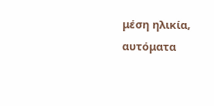μέση ηλικία, αυτόματα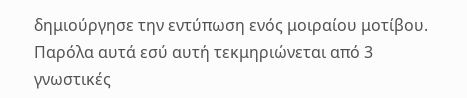δημιούργησε την εντύπωση ενός μοιραίου μοτίβου. Παρόλα αυτά εσύ αυτή τεκμηριώνεται από 3 γνωστικές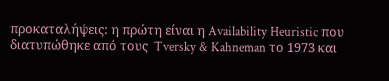προκαταλήψεις: η πρώτη είναι η Availability Heuristic που διατυπώθηκε από τους  Tversky & Kahneman το 1973 και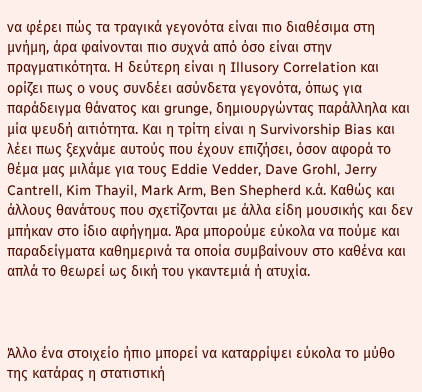να φέρει πώς τα τραγικά γεγονότα είναι πιο διαθέσιμα στη μνήμη, άρα φαίνονται πιο συχνά από όσο είναι στην πραγματικότητα. Η δεύτερη είναι η Illusory Correlation και ορίζει πως ο νους συνδέει ασύνδετα γεγονότα, όπως για παράδειγμα θάνατος και grunge, δημιουργώντας παράλληλα και μία ψευδή αιτιότητα. Και η τρίτη είναι η Survivorship Bias και λέει πως ξεχνάμε αυτούς που έχουν επιζήσει, όσον αφορά το θέμα μας μιλάμε για τους Eddie Vedder, Dave Grohl, Jerry Cantrell, Kim Thayil, Mark Arm, Ben Shepherd κ.ά. Καθώς και άλλους θανάτους που σχετίζονται με άλλα είδη μουσικής και δεν μπήκαν στο ίδιο αφήγημα. Άρα μπορούμε εύκολα να πούμε και παραδείγματα καθημερινά τα οποία συμβαίνουν στο καθένα και απλά το θεωρεί ως δική του γκαντεμιά ή ατυχία.



Άλλο ένα στοιχείο ήπιο μπορεί να καταρρίψει εύκολα το μύθο της κατάρας η στατιστική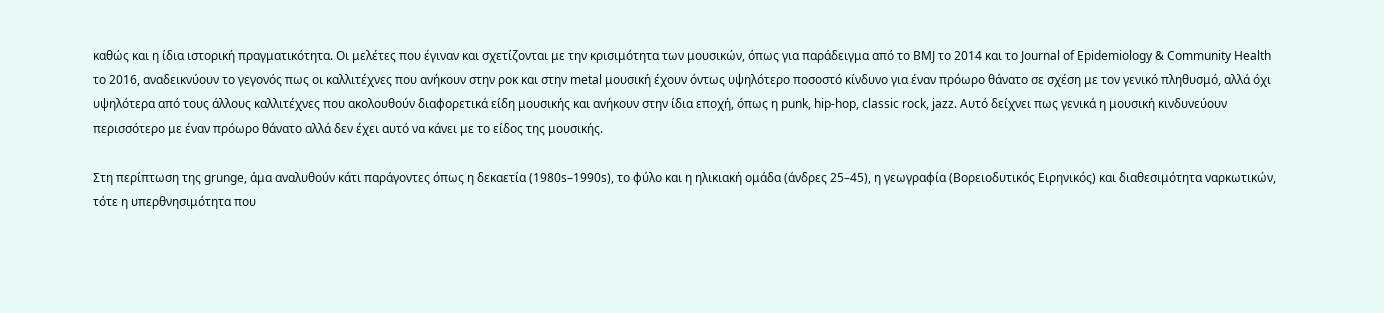καθώς και η ίδια ιστορική πραγματικότητα. Οι μελέτες που έγιναν και σχετίζονται με την κρισιμότητα των μουσικών, όπως για παράδειγμα από το BMJ το 2014 και το Journal of Epidemiology & Community Health το 2016, αναδεικνύουν το γεγονός πως οι καλλιτέχνες που ανήκουν στην ροκ και στην metal μουσική έχουν όντως υψηλότερο ποσοστό κίνδυνο για έναν πρόωρο θάνατο σε σχέση με τον γενικό πληθυσμό, αλλά όχι υψηλότερα από τους άλλους καλλιτέχνες που ακολουθούν διαφορετικά είδη μουσικής και ανήκουν στην ίδια εποχή, όπως η punk, hip-hop, classic rock, jazz. Αυτό δείχνει πως γενικά η μουσική κινδυνεύουν περισσότερο με έναν πρόωρο θάνατο αλλά δεν έχει αυτό να κάνει με το είδος της μουσικής.

Στη περίπτωση της grunge, άμα αναλυθούν κάτι παράγοντες όπως η δεκαετία (1980s–1990s), το φύλο και η ηλικιακή ομάδα (άνδρες 25–45), η γεωγραφία (Βορειοδυτικός Ειρηνικός) και διαθεσιμότητα ναρκωτικών, τότε η υπερθνησιμότητα που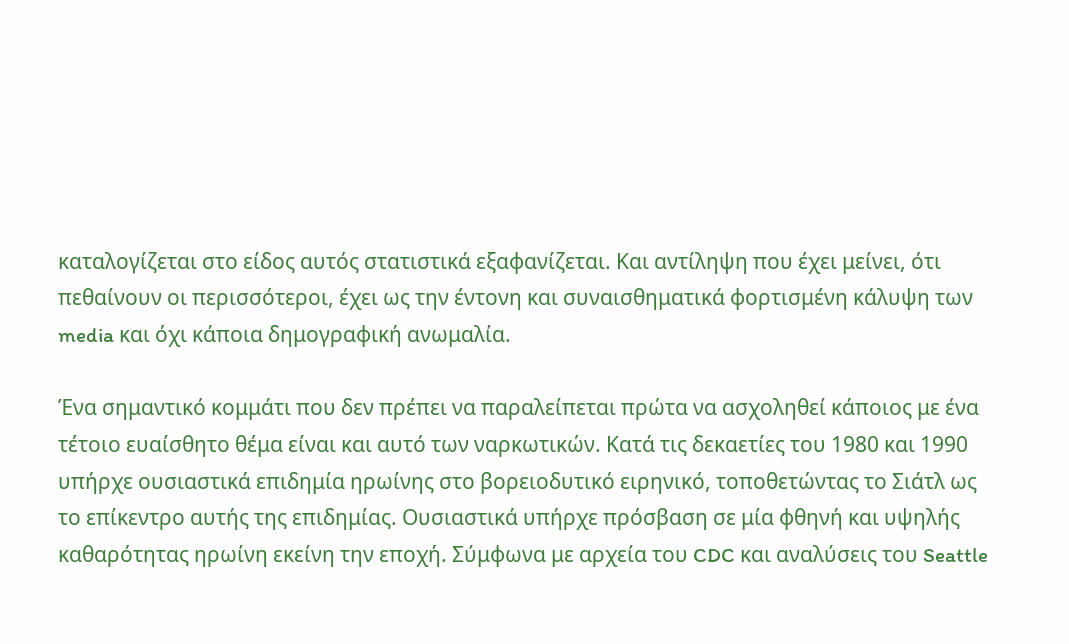καταλογίζεται στο είδος αυτός στατιστικά εξαφανίζεται. Και αντίληψη που έχει μείνει, ότι πεθαίνουν οι περισσότεροι, έχει ως την έντονη και συναισθηματικά φορτισμένη κάλυψη των media και όχι κάποια δημογραφική ανωμαλία.

Ένα σημαντικό κομμάτι που δεν πρέπει να παραλείπεται πρώτα να ασχοληθεί κάποιος με ένα τέτοιο ευαίσθητο θέμα είναι και αυτό των ναρκωτικών. Κατά τις δεκαετίες του 1980 και 1990 υπήρχε ουσιαστικά επιδημία ηρωίνης στο βορειοδυτικό ειρηνικό, τοποθετώντας το Σιάτλ ως το επίκεντρο αυτής της επιδημίας. Ουσιαστικά υπήρχε πρόσβαση σε μία φθηνή και υψηλής καθαρότητας ηρωίνη εκείνη την εποχή. Σύμφωνα με αρχεία του CDC και αναλύσεις του Seattle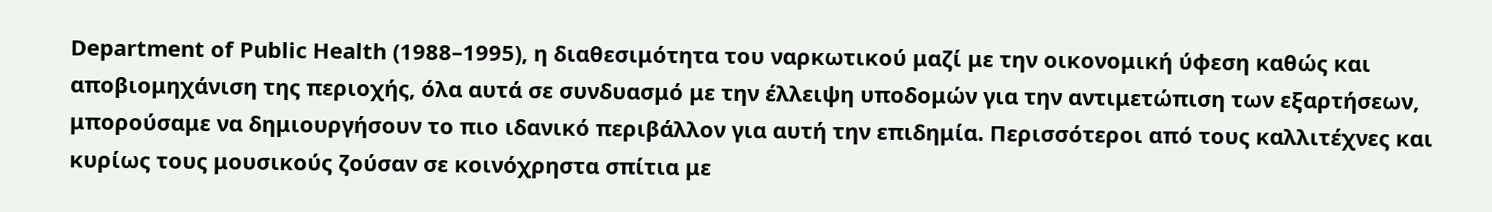Department of Public Health (1988–1995), η διαθεσιμότητα του ναρκωτικού μαζί με την οικονομική ύφεση καθώς και αποβιομηχάνιση της περιοχής, όλα αυτά σε συνδυασμό με την έλλειψη υποδομών για την αντιμετώπιση των εξαρτήσεων, μπορούσαμε να δημιουργήσουν το πιο ιδανικό περιβάλλον για αυτή την επιδημία. Περισσότεροι από τους καλλιτέχνες και κυρίως τους μουσικούς ζούσαν σε κοινόχρηστα σπίτια με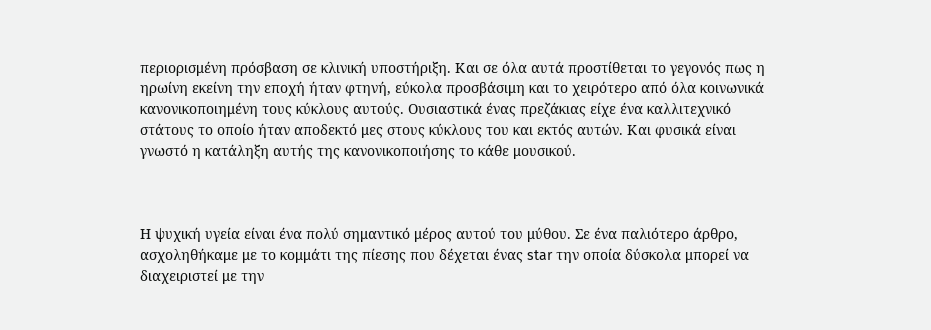περιορισμένη πρόσβαση σε κλινική υποστήριξη. Και σε όλα αυτά προστίθεται το γεγονός πως η ηρωίνη εκείνη την εποχή ήταν φτηνή, εύκολα προσβάσιμη και το χειρότερο από όλα κοινωνικά κανονικοποιημένη τους κύκλους αυτούς. Ουσιαστικά ένας πρεζάκιας είχε ένα καλλιτεχνικό στάτους το οποίο ήταν αποδεκτό μες στους κύκλους του και εκτός αυτών. Και φυσικά είναι γνωστό η κατάληξη αυτής της κανονικοποιήσης το κάθε μουσικού.



Η ψυχική υγεία είναι ένα πολύ σημαντικό μέρος αυτού του μύθου. Σε ένα παλιότερο άρθρο, ασχοληθήκαμε με το κομμάτι της πίεσης που δέχεται ένας star την οποία δύσκολα μπορεί να διαχειριστεί με την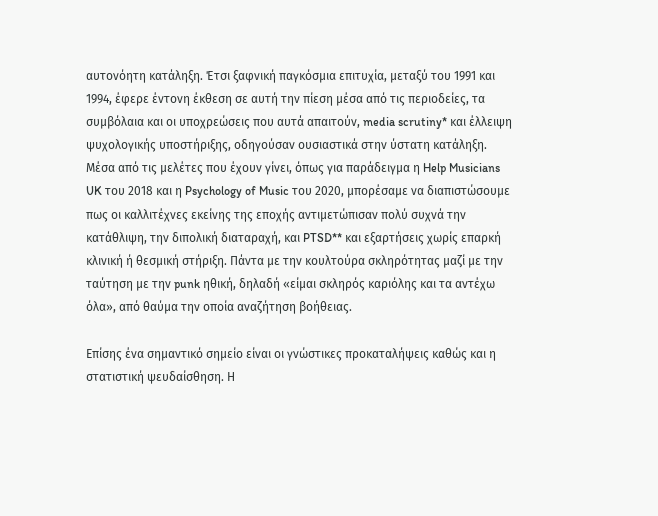αυτονόητη κατάληξη. Έτσι ξαφνική παγκόσμια επιτυχία, μεταξύ του 1991 και 1994, έφερε έντονη έκθεση σε αυτή την πίεση μέσα από τις περιοδείες, τα συμβόλαια και οι υποχρεώσεις που αυτά απαιτούν, media scrutiny* και έλλειψη ψυχολογικής υποστήριξης, οδηγούσαν ουσιαστικά στην ύστατη κατάληξη. Μέσα από τις μελέτες που έχουν γίνει, όπως για παράδειγμα η Help Musicians UK του 2018 και η Psychology of Music του 2020, μπορέσαμε να διαπιστώσουμε πως οι καλλιτέχνες εκείνης της εποχής αντιμετώπισαν πολύ συχνά την κατάθλιψη, την διπολική διαταραχή, και PTSD** και εξαρτήσεις χωρίς επαρκή κλινική ή θεσμική στήριξη. Πάντα με την κουλτούρα σκληρότητας μαζί με την ταύτηση με την punk ηθική, δηλαδή «είμαι σκληρός καριόλης και τα αντέχω όλα», από θαύμα την οποία αναζήτηση βοήθειας.

Επίσης ένα σημαντικό σημείο είναι οι γνώστικες προκαταλήψεις καθώς και η στατιστική ψευδαίσθηση. Η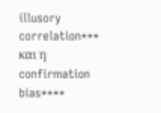illusory correlation*** και η confirmation bias****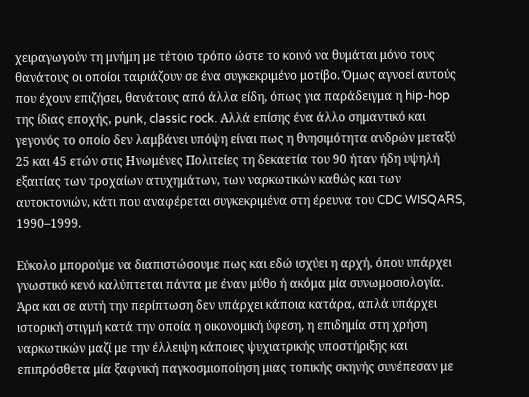χειραγωγούν τη μνήμη με τέτοιο τρόπο ώστε το κοινό να θυμάται μόνο τους θανάτους οι οποίοι ταιριάζουν σε ένα συγκεκριμένο μοτίβο. Όμως αγνοεί αυτούς που έχουν επιζήσει, θανάτους από άλλα είδη, όπως για παράδειγμα η hip-hop της ίδιας εποχής, punk, classic rock. Αλλά επίσης ένα άλλο σημαντικό και γεγονός το οποίο δεν λαμβάνει υπόψη είναι πως η θνησιμότητα ανδρών μεταξύ 25 και 45 ετών στις Ηνωμένες Πολιτείες τη δεκαετία του 90 ήταν ήδη υψηλή εξαιτίας των τροχαίων ατυχημάτων, των ναρκωτικών καθώς και των αυτοκτονιών, κάτι που αναφέρεται συγκεκριμένα στη έρευνα του CDC WISQARS, 1990–1999.

Εύκολο μπορούμε να διαπιστώσουμε πως και εδώ ισχύει η αρχή, όπου υπάρχει γνωστικό κενό καλύπτεται πάντα με έναν μύθο ή ακόμα μία συνωμοσιολογία. Άρα και σε αυτή την περίπτωση δεν υπάρχει κάποια κατάρα, απλά υπάρχει ιστορική στιγμή κατά την οποία η οικονομική ύφεση, η επιδημία στη χρήση ναρκωτικών μαζί με την έλλειψη κάποιες ψυχιατρικής υποστήριξης και επιπρόσθετα μία ξαφνική παγκοσμιοποίηση μιας τοπικής σκηνής συνέπεσαν με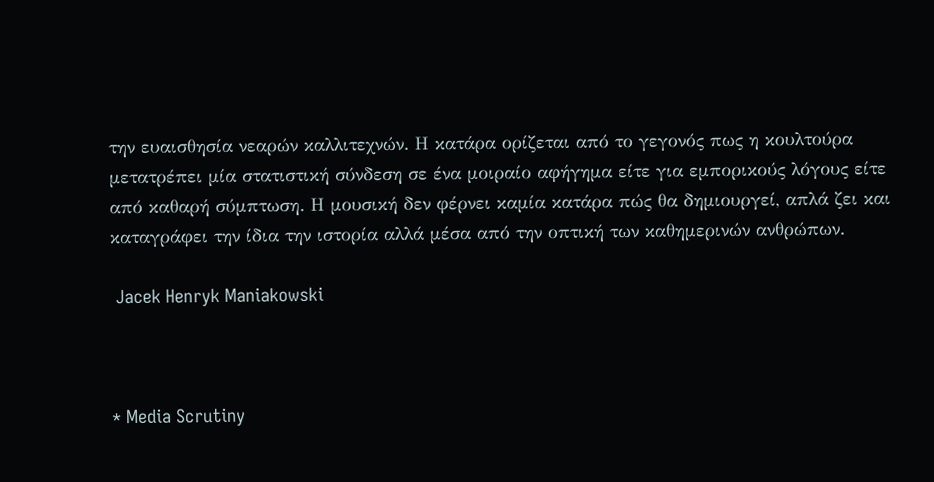την ευαισθησία νεαρών καλλιτεχνών. Η κατάρα ορίζεται από το γεγονός πως η κουλτούρα μετατρέπει μία στατιστική σύνδεση σε ένα μοιραίο αφήγημα είτε για εμπορικούς λόγους είτε από καθαρή σύμπτωση. Η μουσική δεν φέρνει καμία κατάρα πώς θα δημιουργεί, απλά ζει και καταγράφει την ίδια την ιστορία αλλά μέσα από την οπτική των καθημερινών ανθρώπων.

 Jacek Henryk Maniakowski



* Media Scrutiny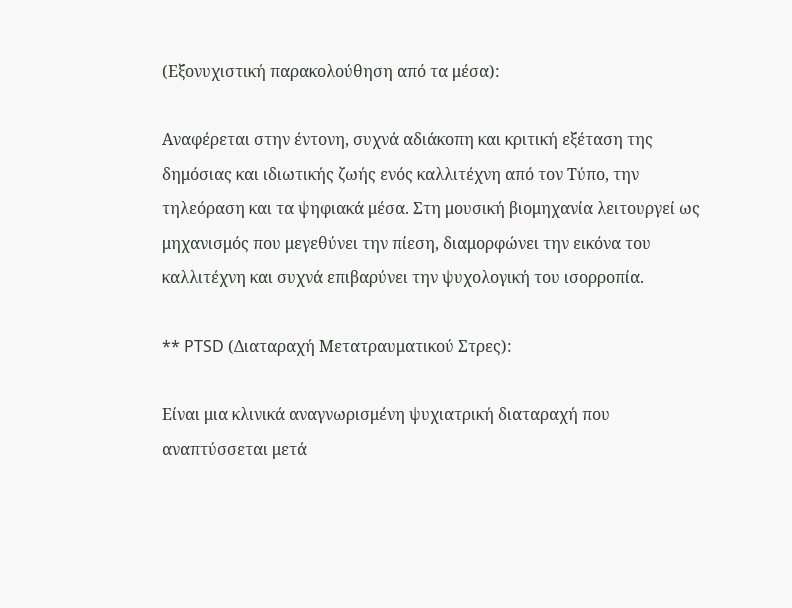(Εξονυχιστική παρακολούθηση από τα μέσα):

Αναφέρεται στην έντονη, συχνά αδιάκοπη και κριτική εξέταση της δημόσιας και ιδιωτικής ζωής ενός καλλιτέχνη από τον Τύπο, την τηλεόραση και τα ψηφιακά μέσα. Στη μουσική βιομηχανία λειτουργεί ως μηχανισμός που μεγεθύνει την πίεση, διαμορφώνει την εικόνα του καλλιτέχνη και συχνά επιβαρύνει την ψυχολογική του ισορροπία.

** PTSD (Διαταραχή Μετατραυματικού Στρες):

Είναι μια κλινικά αναγνωρισμένη ψυχιατρική διαταραχή που αναπτύσσεται μετά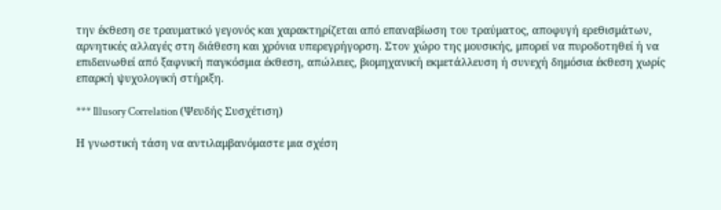την έκθεση σε τραυματικό γεγονός και χαρακτηρίζεται από επαναβίωση του τραύματος, αποφυγή ερεθισμάτων, αρνητικές αλλαγές στη διάθεση και χρόνια υπερεγρήγορση. Στον χώρο της μουσικής, μπορεί να πυροδοτηθεί ή να επιδεινωθεί από ξαφνική παγκόσμια έκθεση, απώλειες, βιομηχανική εκμετάλλευση ή συνεχή δημόσια έκθεση χωρίς επαρκή ψυχολογική στήριξη.

*** Illusory Correlation (Ψευδής Συσχέτιση)

Η γνωστική τάση να αντιλαμβανόμαστε μια σχέση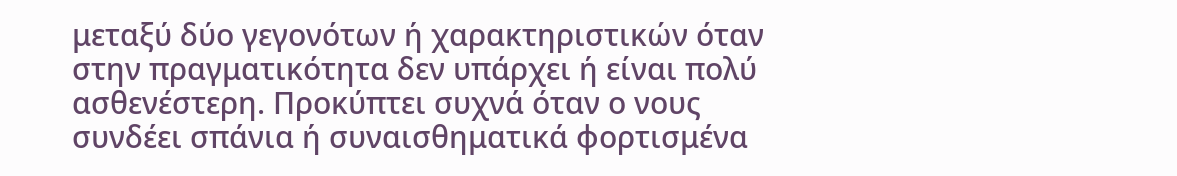μεταξύ δύο γεγονότων ή χαρακτηριστικών όταν στην πραγματικότητα δεν υπάρχει ή είναι πολύ ασθενέστερη. Προκύπτει συχνά όταν ο νους συνδέει σπάνια ή συναισθηματικά φορτισμένα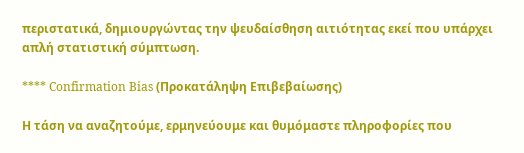περιστατικά, δημιουργώντας την ψευδαίσθηση αιτιότητας εκεί που υπάρχει απλή στατιστική σύμπτωση.

**** Confirmation Bias (Προκατάληψη Επιβεβαίωσης)

Η τάση να αναζητούμε, ερμηνεύουμε και θυμόμαστε πληροφορίες που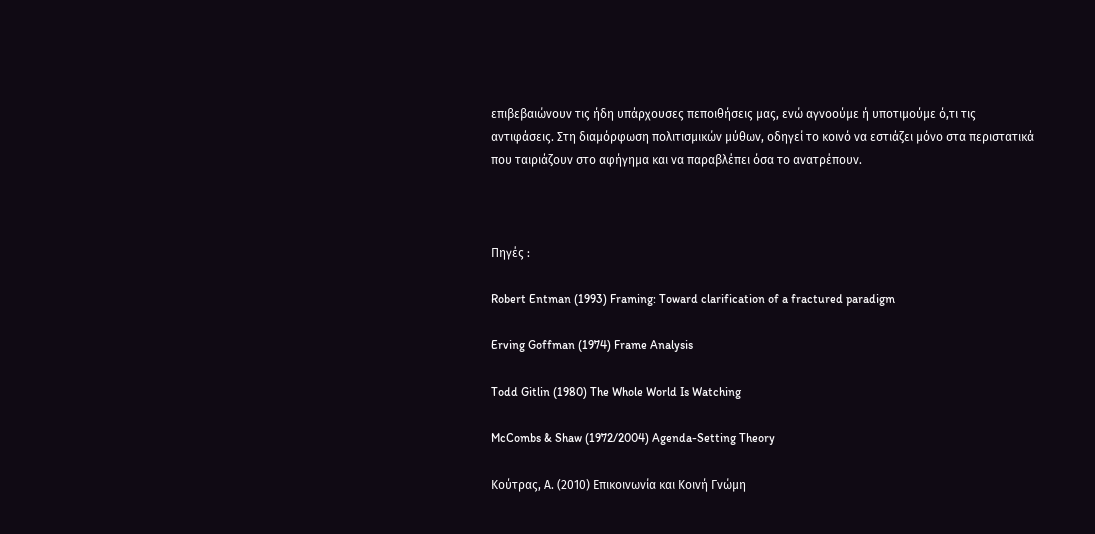επιβεβαιώνουν τις ήδη υπάρχουσες πεποιθήσεις μας, ενώ αγνοούμε ή υποτιμούμε ό,τι τις αντιφάσεις. Στη διαμόρφωση πολιτισμικών μύθων, οδηγεί το κοινό να εστιάζει μόνο στα περιστατικά που ταιριάζουν στο αφήγημα και να παραβλέπει όσα το ανατρέπουν.



Πηγές :

Robert Entman (1993) Framing: Toward clarification of a fractured paradigm

Erving Goffman (1974) Frame Analysis

Todd Gitlin (1980) The Whole World Is Watching

McCombs & Shaw (1972/2004) Agenda-Setting Theory

Κούτρας, Α. (2010) Επικοινωνία και Κοινή Γνώμη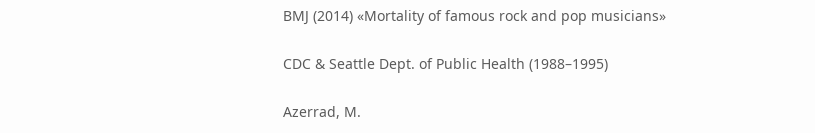BMJ (2014) «Mortality of famous rock and pop musicians»

CDC & Seattle Dept. of Public Health (1988–1995)

Azerrad, M.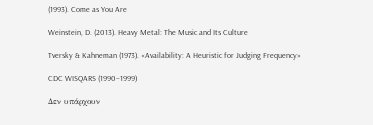(1993). Come as You Are

Weinstein, D. (2013). Heavy Metal: The Music and Its Culture

Tversky & Kahneman (1973). «Availability: A Heuristic for Judging Frequency»

CDC WISQARS (1990–1999)

Δεν υπάρχουν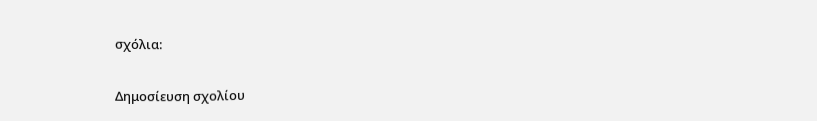σχόλια:

Δημοσίευση σχολίου